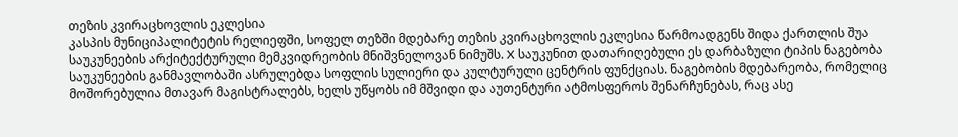თეზის კვირაცხოვლის ეკლესია
კასპის მუნიციპალიტეტის რელიეფში, სოფელ თეზში მდებარე თეზის კვირაცხოვლის ეკლესია წარმოადგენს შიდა ქართლის შუა საუკუნეების არქიტექტურული მემკვიდრეობის მნიშვნელოვან ნიმუშს. X საუკუნით დათარიღებული ეს დარბაზული ტიპის ნაგებობა საუკუნეების განმავლობაში ასრულებდა სოფლის სულიერი და კულტურული ცენტრის ფუნქციას. ნაგებობის მდებარეობა, რომელიც მოშორებულია მთავარ მაგისტრალებს, ხელს უწყობს იმ მშვიდი და აუთენტური ატმოსფეროს შენარჩუნებას, რაც ასე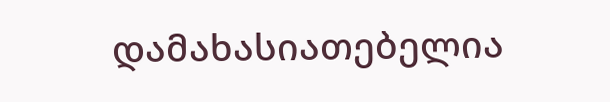დამახასიათებელია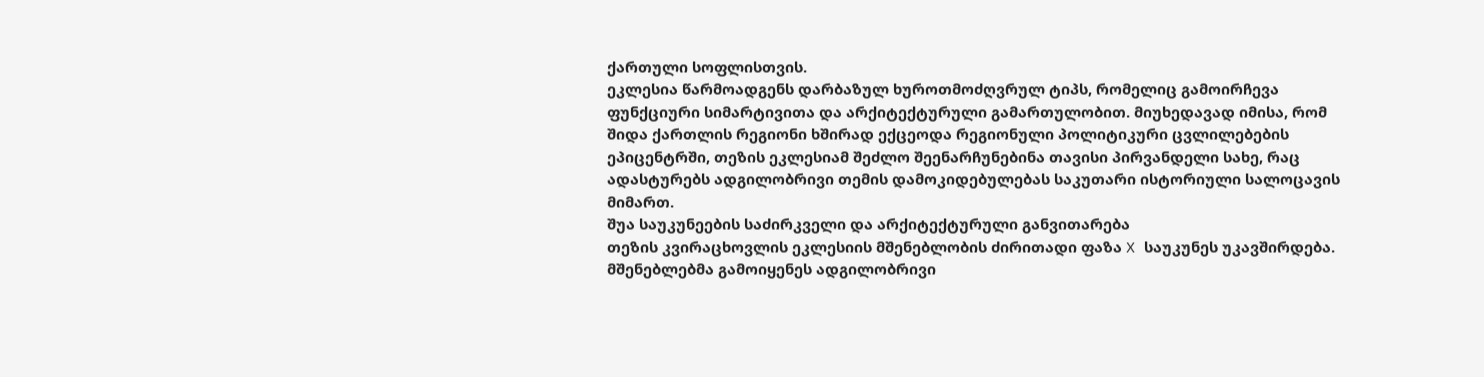ქართული სოფლისთვის.
ეკლესია წარმოადგენს დარბაზულ ხუროთმოძღვრულ ტიპს, რომელიც გამოირჩევა ფუნქციური სიმარტივითა და არქიტექტურული გამართულობით. მიუხედავად იმისა, რომ შიდა ქართლის რეგიონი ხშირად ექცეოდა რეგიონული პოლიტიკური ცვლილებების ეპიცენტრში, თეზის ეკლესიამ შეძლო შეენარჩუნებინა თავისი პირვანდელი სახე, რაც ადასტურებს ადგილობრივი თემის დამოკიდებულებას საკუთარი ისტორიული სალოცავის მიმართ.
შუა საუკუნეების საძირკველი და არქიტექტურული განვითარება
თეზის კვირაცხოვლის ეკლესიის მშენებლობის ძირითადი ფაზა X საუკუნეს უკავშირდება. მშენებლებმა გამოიყენეს ადგილობრივი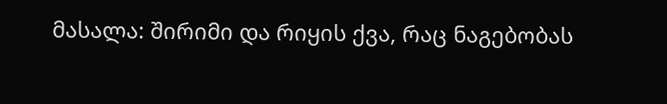მასალა: შირიმი და რიყის ქვა, რაც ნაგებობას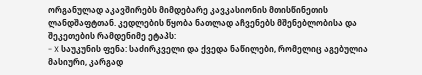ორგანულად აკავშირებს მიმდებარე კავკასიონის მთისწინეთის ლანდშაფტთან. კედლების წყობა ნათლად აჩვენებს მშენებლობისა და შეკეთების რამდენიმე ეტაპს:
- X საუკუნის ფენა: საძირკველი და ქვედა ნაწილები, რომელიც აგებულია მასიური, კარგად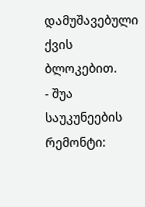დამუშავებული ქვის ბლოკებით.
- შუა საუკუნეების რემონტი: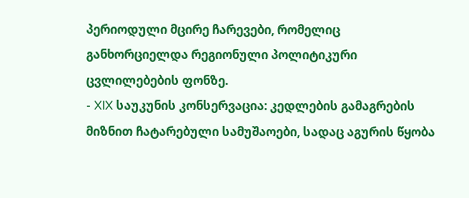პერიოდული მცირე ჩარევები, რომელიც განხორციელდა რეგიონული პოლიტიკური ცვლილებების ფონზე.
- XIX საუკუნის კონსერვაცია: კედლების გამაგრების მიზნით ჩატარებული სამუშაოები, სადაც აგურის წყობა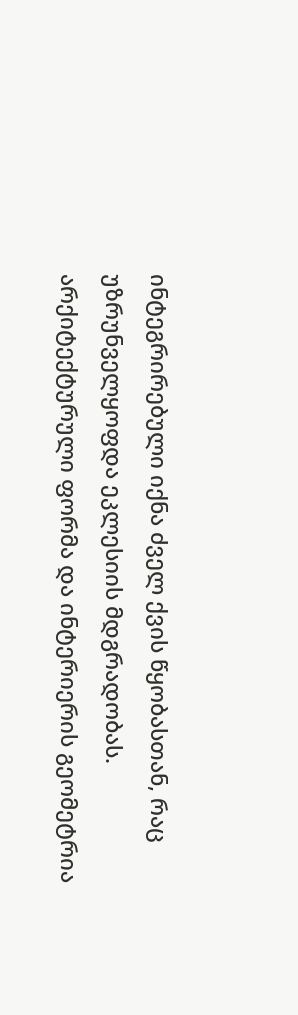ინტეგრირებული იქნა ძველ ქვის წყობასთან, რაც უზრუნველყოფდა ეკლესიის მდგრადობას.
არქიტექტურული ფორმა და ინტერიერის გეომეტრია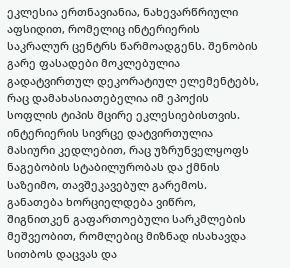ეკლესია ერთნავიანია, ნახევარწრიული აფსიდით, რომელიც ინტერიერის საკრალურ ცენტრს წარმოადგენს. შენობის გარე ფასადები მოკლებულია გადატვირთულ დეკორატიულ ელემენტებს, რაც დამახასიათებელია იმ ეპოქის სოფლის ტიპის მცირე ეკლესიებისთვის. ინტერიერის სივრცე დატვირთულია მასიური კედლებით, რაც უზრუნველყოფს ნაგებობის სტაბილურობას და ქმნის საზეიმო, თავშეკავებულ გარემოს.
განათება ხორციელდება ვიწრო, შიგნითკენ გაფართოებული სარკმლების მეშვეობით, რომლებიც მიზნად ისახავდა სითბოს დაცვას და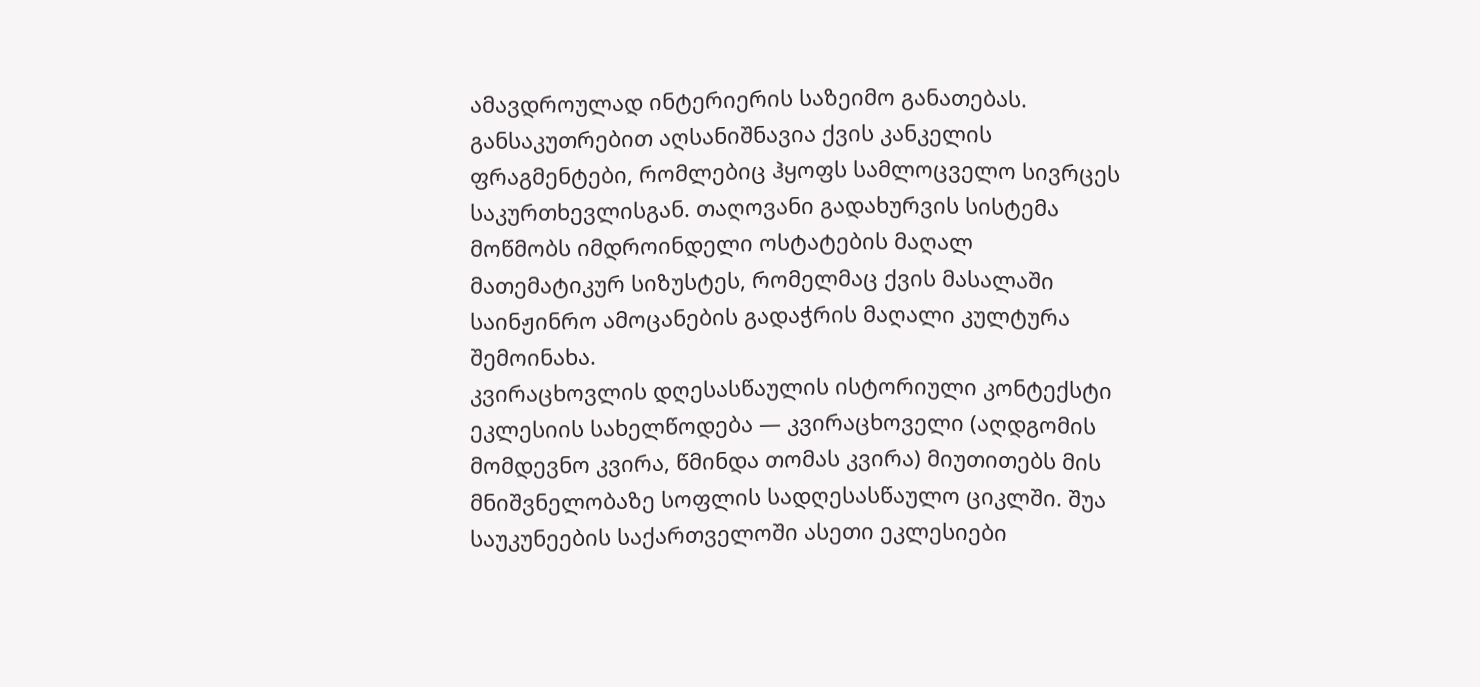ამავდროულად ინტერიერის საზეიმო განათებას. განსაკუთრებით აღსანიშნავია ქვის კანკელის ფრაგმენტები, რომლებიც ჰყოფს სამლოცველო სივრცეს საკურთხევლისგან. თაღოვანი გადახურვის სისტემა მოწმობს იმდროინდელი ოსტატების მაღალ მათემატიკურ სიზუსტეს, რომელმაც ქვის მასალაში საინჟინრო ამოცანების გადაჭრის მაღალი კულტურა შემოინახა.
კვირაცხოვლის დღესასწაულის ისტორიული კონტექსტი
ეკლესიის სახელწოდება — კვირაცხოველი (აღდგომის მომდევნო კვირა, წმინდა თომას კვირა) მიუთითებს მის მნიშვნელობაზე სოფლის სადღესასწაულო ციკლში. შუა საუკუნეების საქართველოში ასეთი ეკლესიები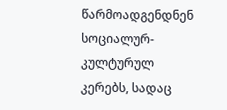წარმოადგენდნენ სოციალურ-კულტურულ კერებს, სადაც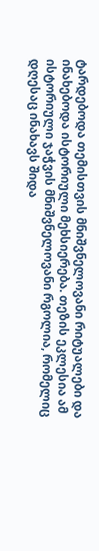ტარდებოდა თემისთვის მნიშვნელოვანი რიტუალები და ინახებოდა ისტორიული მეხსიერება. თეზის ეკლესია ამ ისტორიული ჯაჭვის მნიშვნელოვანი რგოლია, რომელიც დღესაც ინახავს შიდა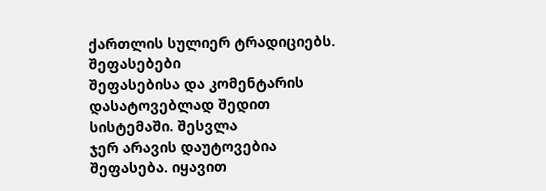ქართლის სულიერ ტრადიციებს.
შეფასებები
შეფასებისა და კომენტარის დასატოვებლად შედით სისტემაში. შესვლა
ჯერ არავის დაუტოვებია შეფასება. იყავით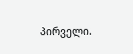პირველი.